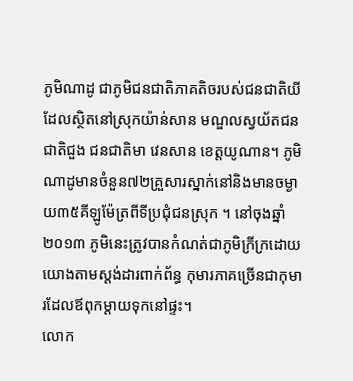ភូមិណាដូ ជាភូមិជនជាតិភាគតិចរបស់ជនជាតិយី ដែលស្ថិតនៅស្រុកយ៉ាន់សាន មណ្ឌលស្វយ័តជនជាតិជួង ជនជាតិមា វេនសាន ខេត្តយូណាន។ ភូមិណាដូមានចំនួន៧២គ្រួសារស្នាក់នៅនិងមានចម្ងាយ៣៥គីឡូម៉ែត្រពីទីប្រជុំជនស្រុក ។ នៅចុងឆ្នាំ២០១៣ ភូមិនេះត្រូវបានកំណត់ជាភូមិក្រីក្រដោយយោងតាមស្តង់ដារពាក់ព័ន្ធ កុមារភាគច្រើនជាកុមារដែលឪពុកម្តាយទុកនៅផ្ទះ។
លោក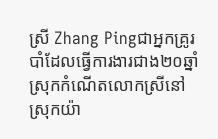ស្រី Zhang Pingជាអ្នកគ្រូរបាំដែលធ្វើការងារជាង២០ឆ្នាំ ស្រុកកំណើតលោកស្រីនៅស្រុកយ៉ា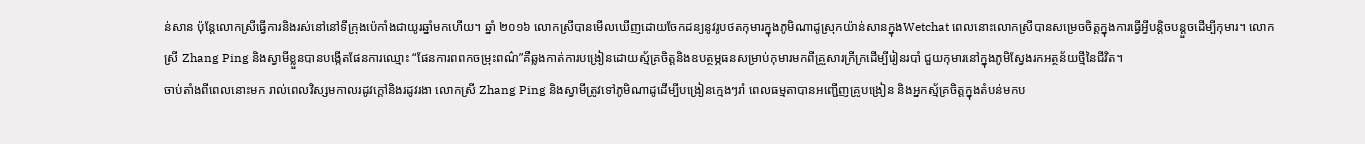ន់សាន ប៉ុន្តែលោកស្រីធ្វើការនិងរស់នៅនៅទីក្រុងប៉េកាំងជាយូរឆ្នាំមកហើយ។ ឆ្នាំ ២០១៦ លោកស្រីបានមើលឃើញដោយចែកដន្យនូវរូបថតកុមារក្នុងភូមិណាដូស្រុកយ៉ាន់សានក្នុងWetchat ពេលនោះលោកស្រីបានសម្រេចចិត្តក្នុងការធ្វើអ្វីបន្តិចបន្តួចដើម្បីកុមារ។ លោកស្រី Zhang Ping និងស្វាមីខ្លួនបានបង្កើតផែនការឈ្មោះ “ផែនការពពកចម្រុះពណ៌”គឺឆ្លងកាត់ការបង្រៀនដោយស្ម័គ្រចិត្តនិងឧបត្ថម្ភធនសម្រាប់កុមារមកពីគ្រួសារក្រីក្រដើម្បីរៀនរបាំ ជួយកុមារនៅក្នុងភូមិស្វែងរកអត្ថន័យថ្មីនៃជីវិត។
ចាប់តាំងពីពេលនោះមក រាល់ពេលវិស្សមកាលរដូវក្តៅនិងរដូវរងា លោកស្រី Zhang Ping និងស្វាមីត្រូវទៅភូមិណាដូដើម្បីបង្រៀនក្មេងៗរាំ ពេលធម្មតាបានអញ្ជើញគ្រូបង្រៀន និងអ្នកស្ម័គ្រចិត្តក្នុងតំបន់មកប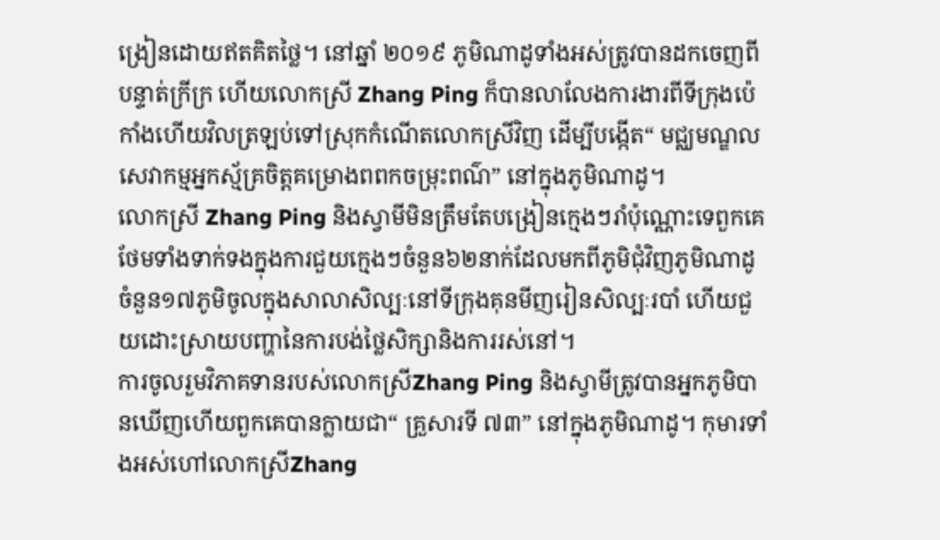ង្រៀនដោយឥតគិតថ្លៃ។ នៅឆ្នាំ ២០១៩ ភូមិណាដូទាំងអស់ត្រូវបានដកចេញពីបន្ទាត់ក្រីក្រ ហើយលោកស្រី Zhang Ping ក៏បានលាលែងការងារពីទីក្រុងប៉េកាំងហើយវិលត្រឡប់ទៅស្រុកកំណើតលោកស្រីវិញ ដើម្បីបង្កើត“ មជ្ឈមណ្ឌលសេវាកម្មអ្នកស្ម័គ្រចិត្តគម្រោងពពកចម្រុះពណ៌” នៅក្នុងភូមិណាដូ។
លោកស្រី Zhang Ping និងស្វាមីមិនត្រឹមតែបង្រៀនក្មេងៗរាំប៉ុណ្ណោះទេពួកគេថែមទាំងទាក់ទងក្នុងការជួយក្មេងៗចំនួន៦២នាក់ដែលមកពីភូមិជុំវិញភូមិណាដូចំនួន១៧ភូមិចូលក្នុងសាលាសិល្បៈនៅទីក្រុងគុនមីញរៀនសិល្បៈរបាំ ហើយជួយដោះស្រាយបញ្ហានៃការបង់ថ្លៃសិក្សានិងការរស់នៅ។
ការចូលរួមវិភាគទានរបស់លោកស្រីZhang Ping និងស្វាមីត្រូវបានអ្នកភូមិបានឃើញហើយពួកគេបានក្លាយជា“ គ្រួសារទី ៧៣” នៅក្នុងភូមិណាដូ។ កុមារទាំងអស់ហៅលោកស្រីZhang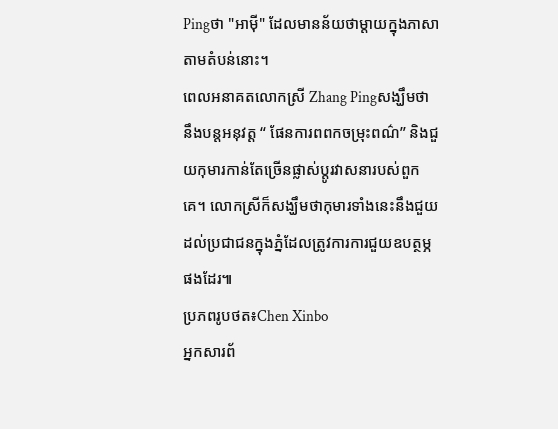Pingថា "អាម៉ី" ដែលមានន័យថាម្តាយក្នុងភាសាតាមតំបន់នោះ។
ពេលអនាគតលោកស្រី Zhang Pingសង្ឃឹមថានឹងបន្តអនុវត្ត “ ផែនការពពកចម្រុះពណ៌” និងជួយកុមារកាន់តែច្រើនផ្លាស់ប្តូរវាសនារបស់ពួកគេ។ លោកស្រីក៏សង្ឃឹមថាកុមារទាំងនេះនឹងជួយដល់ប្រជាជនក្នុងភ្នំដែលត្រូវការការជួយឧបត្ថម្ភផងដែរ៕
ប្រភពរូបថត៖Chen Xinbo
អ្នកសារព័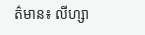ត៌មាន៖ លីហ្សា